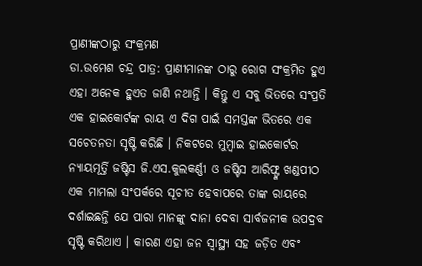ପ୍ରାଣୀଙ୍କଠାରୁ ସଂକ୍ରମଣ
ଡା.ଉମେଶ ଚନ୍ଦ୍ର ପାତ୍ର: ପ୍ରାଣୀମାନଙ୍କ ଠାରୁ ରୋଗ ସଂକ୍ରମିତ ହୁଏ ଏହା ଅନେକ ହୁଏତ ଜାଣି ନଥାନ୍ତି । କିନ୍ତୁ ଏ ସବୁ ଭିତରେ ସଂପ୍ରତି ଏକ ହାଇକୋର୍ଟଙ୍କ ରାୟ ଏ ଦିଗ ପାଇଁ ସମସ୍ତଙ୍କ ଭିତରେ ଏକ ସଚେତନତା ସୃଷ୍ଟି କରିଛି । ନିକଟରେ ମୁମ୍ବାଇ ହାଇକୋର୍ଟର ନ୍ୟାୟମୂର୍ତ୍ତି ଜଷ୍ଟିସ ଜି.ଏସ.କୁଲକର୍ଣ୍ଣୀ ଓ ଜଷ୍ଟିସ ଆରିଫ୍ଙ୍କ ଖଣ୍ଡପୀଠ ଏକ ମାମଲା ସଂପର୍କରେ ସୂଚୀତ ହେବାପରେ ତାଙ୍କ ରାୟରେ ଦର୍ଶାଇଛନ୍ତି ଯେ ପାରା ମାନଙ୍କୁ ଦାନା ଦେବା ସାର୍ବଜନୀକ ଉପଦ୍ରବ ସୃଷ୍ଟି କରିଥାଏ । କାରଣ ଏହା ଜନ ସ୍ୱାସ୍ଥ୍ୟ ସହ ଜଡ଼ିତ ଏବଂ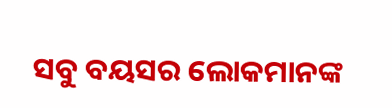ସବୁ ବୟସର ଲୋକମାନଙ୍କ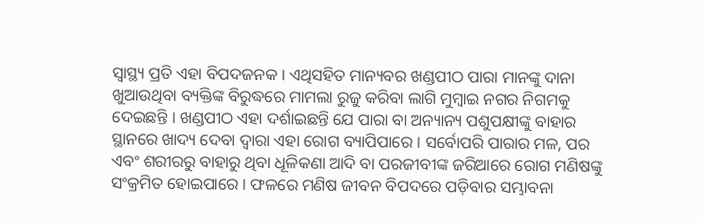ସ୍ୱାସ୍ଥ୍ୟ ପ୍ରତି ଏହା ବିପଦଜନକ । ଏଥିସହିତ ମାନ୍ୟବର ଖଣ୍ଡପୀଠ ପାରା ମାନଙ୍କୁ ଦାନା ଖୁଆଉଥିବା ବ୍ୟକ୍ତିଙ୍କ ବିରୁଦ୍ଧରେ ମାମଲା ରୁଜୁ କରିବା ଲାଗି ମୁମ୍ବାଇ ନଗର ନିଗମକୁ ଦେଇଛନ୍ତି । ଖଣ୍ଡପୀଠ ଏହା ଦର୍ଶାଇଛନ୍ତି ଯେ ପାରା ବା ଅନ୍ୟାନ୍ୟ ପଶୁପକ୍ଷୀଙ୍କୁ ବାହାର ସ୍ଥାନରେ ଖାଦ୍ୟ ଦେବା ଦ୍ୱାରା ଏହା ରୋଗ ବ୍ୟାପିପାରେ । ସର୍ବୋପରି ପାରାର ମଳ, ପର ଏବଂ ଶରୀରରୁ ବାହାରୁ ଥିବା ଧୂଳିକଣା ଆଦି ବା ପରଜୀବୀଙ୍କ ଜରିଆରେ ରୋଗ ମଣିଷଙ୍କୁ ସଂକ୍ରମିତ ହୋଇପାରେ । ଫଳରେ ମଣିଷ ଜୀବନ ବିପଦରେ ପଡ଼ିବାର ସମ୍ଭାବନା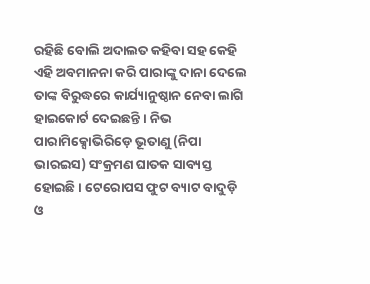ରହିଛି ବୋଲି ଅଦାଲତ କହିବା ସହ କେହି ଏହି ଅବମାନନା କରି ପାରାଙ୍କୁ ଦାନା ଦେଲେ ତାଙ୍କ ବିରୁଦ୍ଧରେ କାର୍ଯ୍ୟାନୁଷ୍ଠାନ ନେବା ଲାଗି ହାଇକୋର୍ଟ ଦେଇଛନ୍ତି । ନିଭ ପାରାମିକ୍ସୋଭିରିଡ଼େ ଭୂତାଣୁ (ନିପା ଭାରଇସ) ସଂକ୍ରମଣ ଘାତକ ସାବ୍ୟସ୍ତ ହୋଇଛି । ଟେରୋପସ ଫୁଟ ବ୍ୟାଟ ବାଦୁଡ଼ି ଓ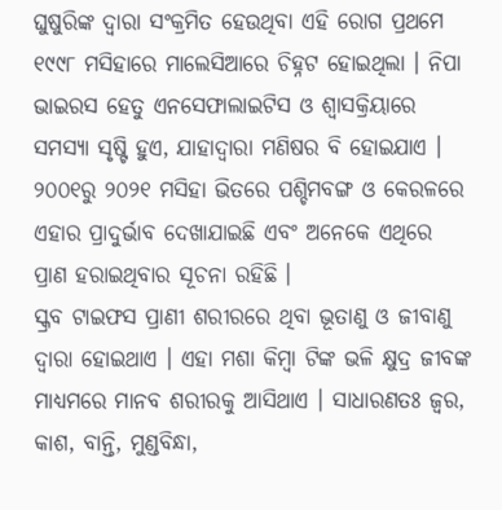ଘୁଷୁରିଙ୍କ ଦ୍ୱାରା ସଂକ୍ରମିତ ହେଉଥିବା ଏହି ରୋଗ ପ୍ରଥମେ ୧୯୯୮ ମସିହାରେ ମାଲେସିଆରେ ଚିହ୍ନଟ ହୋଇଥିଲା । ନିପା ଭାଇରସ ହେତୁ ଏନସେଫାଲାଇଟିସ ଓ ଶ୍ୱାସକ୍ରିୟାରେ ସମସ୍ୟା ସୃଷ୍ଟି ହୁଏ, ଯାହାଦ୍ୱାରା ମଣିଷର ବି ହୋଇଯାଏ । ୨୦୦୧ରୁ ୨୦୨୧ ମସିହା ଭିତରେ ପଶ୍ଚିମବଙ୍ଗ ଓ କେରଳରେ ଏହାର ପ୍ରାଦୁର୍ଭାବ ଦେଖାଯାଇଛି ଏବଂ ଅନେକେ ଏଥିରେ ପ୍ରାଣ ହରାଇଥିବାର ସୂଚନା ରହିଛି ।
ସ୍କ୍ରବ ଟାଇଫସ ପ୍ରାଣୀ ଶରୀରରେ ଥିବା ଭୂତାଣୁ ଓ ଜୀବାଣୁ ଦ୍ୱାରା ହୋଇଥାଏ । ଏହା ମଶା କିମ୍ବା ଟିଙ୍କ ଭଳି କ୍ଷୁଦ୍ର ଜୀବଙ୍କ ମାଧ୍ୟମରେ ମାନବ ଶରୀରକୁ ଆସିଥାଏ । ସାଧାରଣତଃ ଜ୍ୱର, କାଶ, ବାନ୍ତି, ମୁଣ୍ଡବିନ୍ଧା,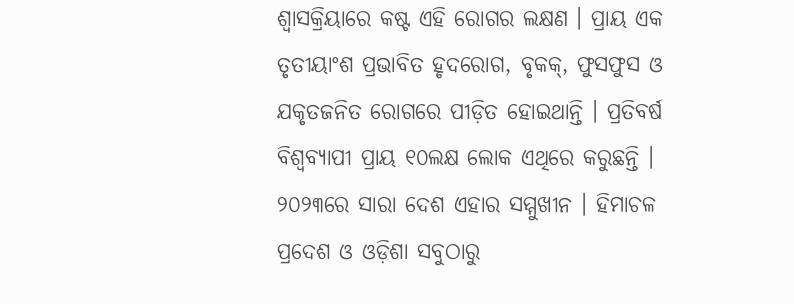ଶ୍ୱାସକ୍ରିୟାରେ କଷ୍ଟ ଏହି ରୋଗର ଲକ୍ଷଣ । ପ୍ରାୟ ଏକ ତୃତୀୟାଂଶ ପ୍ରଭାବିତ ହୃଦରୋଗ, ବୃକକ୍, ଫୁସଫୁସ ଓ ଯକୃତଜନିତ ରୋଗରେ ପୀଡ଼ିତ ହୋଇଥାନ୍ତି । ପ୍ରତିବର୍ଷ ବିଶ୍ୱବ୍ୟାପୀ ପ୍ରାୟ ୧୦ଲକ୍ଷ ଲୋକ ଏଥିରେ କରୁଛନ୍ତି । ୨୦୨୩ରେ ସାରା ଦେଶ ଏହାର ସମ୍ମୁଖୀନ । ହିମାଚଳ ପ୍ରଦେଶ ଓ ଓଡ଼ିଶା ସବୁଠାରୁ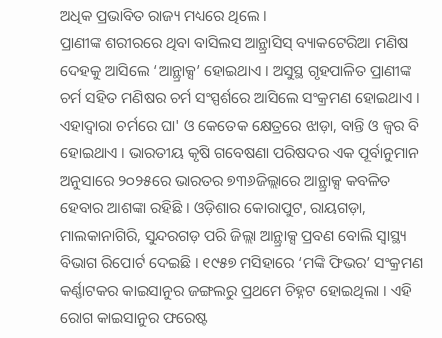ଅଧିକ ପ୍ରଭାବିତ ରାଜ୍ୟ ମଧ୍ୟରେ ଥିଲେ ।
ପ୍ରାଣୀଙ୍କ ଶରୀରରେ ଥିବା ବାସିଲସ ଆନ୍ଥ୍ରାସିସ୍ ବ୍ୟାକଟେରିଆ ମଣିଷ ଦେହକୁ ଆସିଲେ ‘ଆନ୍ଥ୍ରାକ୍ସ’ ହୋଇଥାଏ । ଅସୁସ୍ଥ ଗୃହପାଳିତ ପ୍ରାଣୀଙ୍କ ଚର୍ମ ସହିତ ମଣିଷର ଚର୍ମ ସଂସ୍ପର୍ଶରେ ଆସିଲେ ସଂକ୍ରମଣ ହୋଇଥାଏ । ଏହାଦ୍ୱାରା ଚର୍ମରେ ଘା' ଓ କେତେକ କ୍ଷେତ୍ରରେ ଝାଡ଼ା, ବାନ୍ତି ଓ ଜ୍ୱର ବି ହୋଇଥାଏ । ଭାରତୀୟ କୃଷି ଗବେଷଣା ପରିଷଦର ଏକ ପୂର୍ବାନୁମାନ ଅନୁସାରେ ୨୦୨୫ରେ ଭାରତର ୭୩୬ଜିଲ୍ଲାରେ ଆନ୍ଥ୍ରାକ୍ସ କବଳିତ ହେବାର ଆଶଙ୍କା ରହିଛି । ଓଡ଼ିଶାର କୋରାପୁଟ, ରାୟଗଡ଼ା, ମାଲକାନାଗିରି, ସୁନ୍ଦରଗଡ଼ ପରି ଜିଲ୍ଲା ଆନ୍ଥ୍ରାକ୍ସ ପ୍ରବଣ ବୋଲି ସ୍ୱାସ୍ଥ୍ୟ ବିଭାଗ ରିପୋର୍ଟ ଦେଇଛି । ୧୯୫୭ ମସିହାରେ ‘ମଙ୍କି ଫିଭର’ ସଂକ୍ରମଣ କର୍ଣ୍ଣାଟକର କାଇସାନୁର ଜଙ୍ଗଲରୁ ପ୍ରଥମେ ଚିହ୍ନଟ ହୋଇଥିଲା । ଏହି ରୋଗ କାଇସାନୁର ଫରେଷ୍ଟ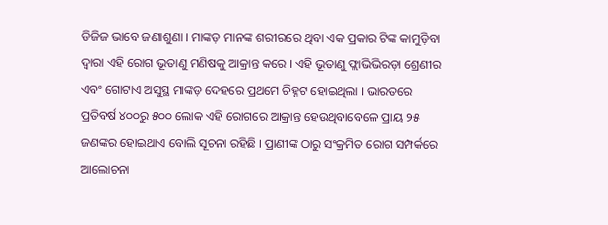ଡିଜିଜ ଭାବେ ଜଣାଶୁଣା । ମାଙ୍କଡ଼ ମାନଙ୍କ ଶରୀରରେ ଥିବା ଏକ ପ୍ରକାର ଟିଙ୍କ କାମୁଡ଼ିବା ଦ୍ୱାରା ଏହି ରୋଗ ଭୂତାଣୁ ମଣିଷକୁ ଆକ୍ରାନ୍ତ କରେ । ଏହି ଭୂତାଣୁ ଫ୍ଲାଭିଭିରଡ଼ା ଶ୍ରେଣୀର ଏବଂ ଗୋଟାଏ ଅସୁସ୍ଥ ମାଙ୍କଡ଼ ଦେହରେ ପ୍ରଥମେ ଚିହ୍ନଟ ହୋଇଥିଲା । ଭାରତରେ ପ୍ରତିବର୍ଷ ୪୦୦ରୁ ୫୦୦ ଲୋକ ଏହି ରୋଗରେ ଆକ୍ରାନ୍ତ ହେଉଥିବାବେଳେ ପ୍ରାୟ ୨୫ ଜଣଙ୍କର ହୋଇଥାଏ ବୋଲି ସୂଚନା ରହିଛି । ପ୍ରାଣୀଙ୍କ ଠାରୁ ସଂକ୍ରମିତ ରୋଗ ସମ୍ପର୍କରେ ଆଲୋଚନା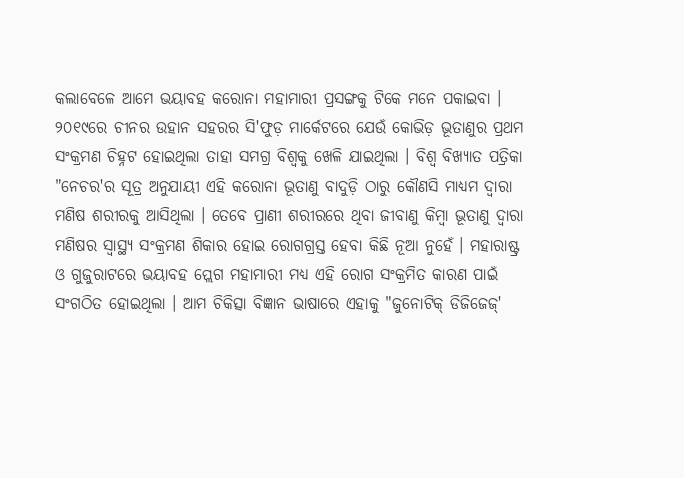କଲାବେଳେ ଆମେ ଭୟାବହ କରୋନା ମହାମାରୀ ପ୍ରସଙ୍ଗକୁ ଟିକେ ମନେ ପକାଇବା । ୨୦୧୯ରେ ଚୀନର ଉହାନ ସହରର ସି'ଫୁଡ଼ ମାର୍କେଟରେ ଯେଉଁ କୋଭିଡ଼ ଭୂତାଣୁର ପ୍ରଥମ ସଂକ୍ରମଣ ଚିହ୍ନଟ ହୋଇଥିଲା ତାହା ସମଗ୍ର ବିଶ୍ୱକୁ ଖେଳି ଯାଇଥିଲା । ବିଶ୍ୱ ବିଖ୍ୟାତ ପତ୍ରିକା "ନେଚର'ର ସୂତ୍ର ଅନୁଯାୟୀ ଏହି କରୋନା ଭୂତାଣୁ ବାଦୁଡ଼ି ଠାରୁ କୌଣସି ମାଧ୍ୟମ ଦ୍ୱାରା ମଣିଷ ଶରୀରକୁ ଆସିଥିଲା । ତେବେ ପ୍ରାଣୀ ଶରୀରରେ ଥିବା ଜୀବାଣୁ କିମ୍ବା ଭୂତାଣୁ ଦ୍ୱାରା ମଣିଷର ସ୍ୱାସ୍ଥ୍ୟ ସଂକ୍ରମଣ ଶିକାର ହୋଇ ରୋଗଗ୍ରସ୍ତ ହେବା କିଛି ନୂଆ ନୁହେଁ । ମହାରାଷ୍ଟ୍ର ଓ ଗୁଜୁରାଟରେ ଭୟାବହ ପ୍ଲେଗ ମହାମାରୀ ମଧ୍ୟ ଏହି ରୋଗ ସଂକ୍ରମିତ କାରଣ ପାଇଁ ସଂଗଠିତ ହୋଇଥିଲା । ଆମ ଚିକିତ୍ସା ବିଜ୍ଞାନ ଭାଷାରେ ଏହାକୁ "ଜୁନୋଟିକ୍ ଡିଜିଜେଜ୍'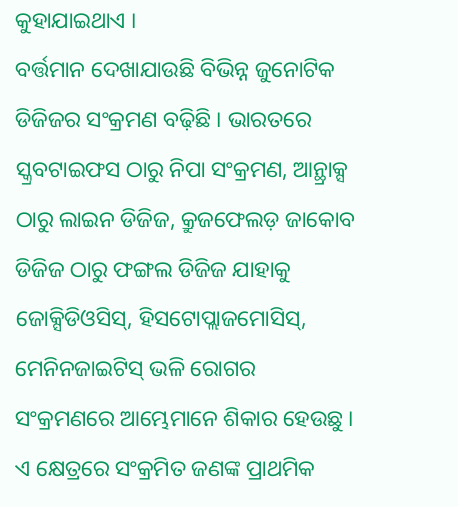କୁହାଯାଇଥାଏ ।
ବର୍ତ୍ତମାନ ଦେଖାଯାଉଛି ବିଭିନ୍ନ ଜୁନୋଟିକ ଡିଜିଜର ସଂକ୍ରମଣ ବଢ଼ିଛି । ଭାରତରେ ସ୍କ୍ରବଟାଇଫସ ଠାରୁ ନିପା ସଂକ୍ରମଣ, ଆନ୍ଥ୍ରାକ୍ସ ଠାରୁ ଲାଇନ ଡିଜିଜ, କ୍ରୁଜଫେଲଡ଼ ଜାକୋବ ଡିଜିଜ ଠାରୁ ଫଙ୍ଗଲ ଡିଜିଜ ଯାହାକୁ ଜୋକ୍ସିଡିଓସିସ୍, ହିସଟୋପ୍ଲାଜମୋସିସ୍, ମେନିନଜାଇଟିସ୍ ଭଳି ରୋଗର ସଂକ୍ରମଣରେ ଆମ୍ଭେମାନେ ଶିକାର ହେଉଛୁ । ଏ କ୍ଷେତ୍ରରେ ସଂକ୍ରମିତ ଜଣଙ୍କ ପ୍ରାଥମିକ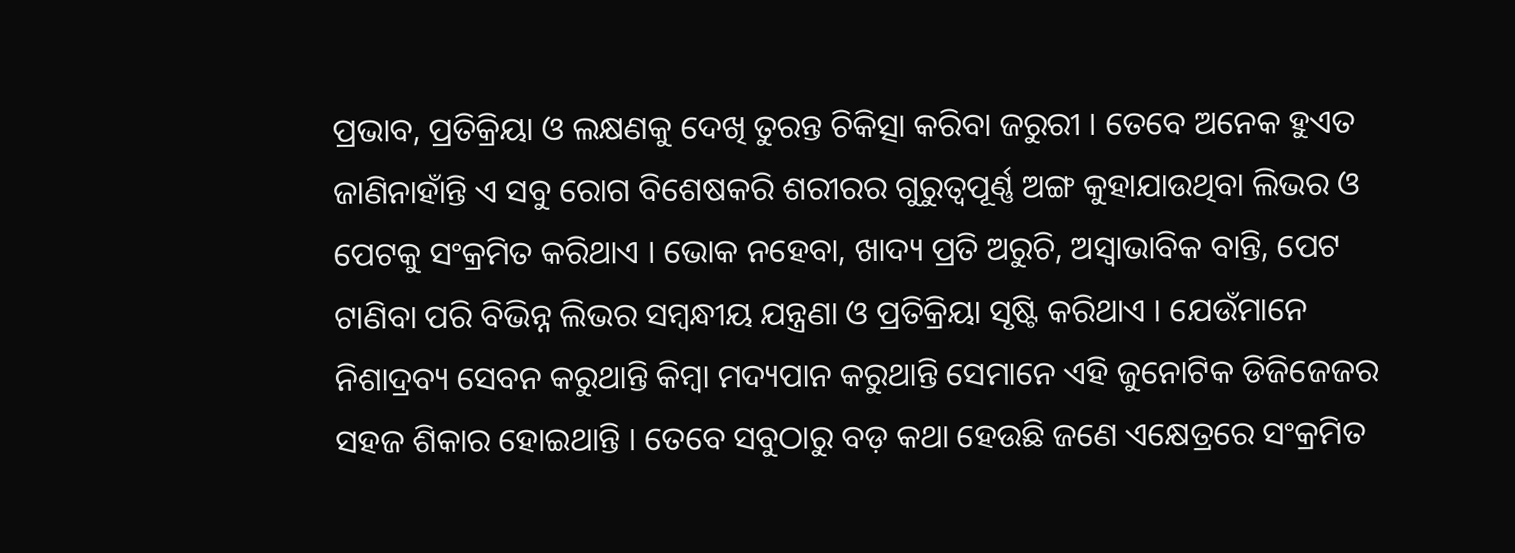ପ୍ରଭାବ, ପ୍ରତିକ୍ରିୟା ଓ ଲକ୍ଷଣକୁ ଦେଖି ତୁରନ୍ତ ଚିକିତ୍ସା କରିବା ଜରୁରୀ । ତେବେ ଅନେକ ହୁଏତ ଜାଣିନାହାଁନ୍ତି ଏ ସବୁ ରୋଗ ବିଶେଷକରି ଶରୀରର ଗୁରୁତ୍ୱପୂର୍ଣ୍ଣ ଅଙ୍ଗ କୁହାଯାଉଥିବା ଲିଭର ଓ ପେଟକୁ ସଂକ୍ରମିତ କରିଥାଏ । ଭୋକ ନହେବା, ଖାଦ୍ୟ ପ୍ରତି ଅରୁଚି, ଅସ୍ୱାଭାବିକ ବାନ୍ତି, ପେଟ ଟାଣିବା ପରି ବିଭିନ୍ନ ଲିଭର ସମ୍ବନ୍ଧୀୟ ଯନ୍ତ୍ରଣା ଓ ପ୍ରତିକ୍ରିୟା ସୃଷ୍ଟି କରିଥାଏ । ଯେଉଁମାନେ ନିଶାଦ୍ରବ୍ୟ ସେବନ କରୁଥାନ୍ତି କିମ୍ବା ମଦ୍ୟପାନ କରୁଥାନ୍ତି ସେମାନେ ଏହି ଜୁନୋଟିକ ଡିଜିଜେଜର ସହଜ ଶିକାର ହୋଇଥାନ୍ତି । ତେବେ ସବୁଠାରୁ ବଡ଼ କଥା ହେଉଛି ଜଣେ ଏକ୍ଷେତ୍ରରେ ସଂକ୍ରମିତ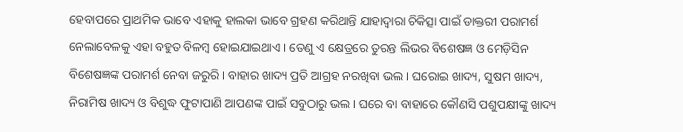ହେବାପରେ ପ୍ରାଥମିକ ଭାବେ ଏହାକୁ ହାଲକା ଭାବେ ଗ୍ରହଣ କରିଥାନ୍ତି ଯାହାଦ୍ୱାରା ଚିକିତ୍ସା ପାଇଁ ଡାକ୍ତରୀ ପରାମର୍ଶ ନେଲାବେଳକୁ ଏହା ବହୁତ ବିଳମ୍ବ ହୋଇଯାଇଥାଏ । ତେଣୁ ଏ କ୍ଷେତ୍ରରେ ତୁରନ୍ତ ଲିଭର ବିଶେଷଜ୍ଞ ଓ ମେଡ଼ିସିନ ବିଶେଷଜ୍ଞଙ୍କ ପରାମର୍ଶ ନେବା ଜରୁରି । ବାହାର ଖାଦ୍ୟ ପ୍ରତି ଆଗ୍ରହ ନରଖିବା ଭଲ । ଘରୋଇ ଖାଦ୍ୟ, ସୁଷମ ଖାଦ୍ୟ, ନିରାମିଷ ଖାଦ୍ୟ ଓ ବିଶୁଦ୍ଧ ଫୁଟାପାଣି ଆପଣଙ୍କ ପାଇଁ ସବୁଠାରୁ ଭଲ । ଘରେ ବା ବାହାରେ କୌଣସି ପଶୁପକ୍ଷୀଙ୍କୁ ଖାଦ୍ୟ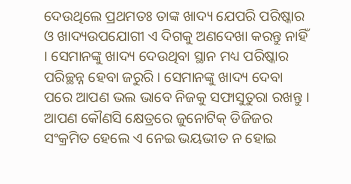ଦେଉଥିଲେ ପ୍ରଥମତଃ ତାଙ୍କ ଖାଦ୍ୟ ଯେପରି ପରିଷ୍କାର ଓ ଖାଦ୍ୟଉପଯୋଗୀ ଏ ଦିଗକୁ ଅଣଦେଖା କରନ୍ତୁ ନାହିଁ । ସେମାନଙ୍କୁ ଖାଦ୍ୟ ଦେଉଥିବା ସ୍ଥାନ ମଧ୍ୟ ପରିଷ୍କାର ପରିଚ୍ଛନ୍ନ ହେବା ଜରୁରି । ସେମାନଙ୍କୁ ଖାଦ୍ୟ ଦେବା ପରେ ଆପଣ ଭଲ ଭାବେ ନିଜକୁ ସଫାସୁତୁରା ରଖନ୍ତୁ । ଆପଣ କୌଣସି କ୍ଷେତ୍ରରେ ଜୁନୋଟିକ୍ ଡିଜିଜର ସଂକ୍ରମିତ ହେଲେ ଏ ନେଇ ଭୟଭୀତ ନ ହୋଇ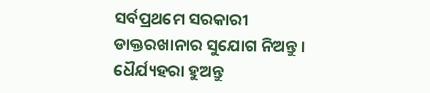ସର୍ବପ୍ରଥମେ ସରକାରୀ ଡାକ୍ତରଖାନାର ସୁଯୋଗ ନିଅନ୍ତୁ । ଧୈର୍ଯ୍ୟହରା ହୁଅନ୍ତୁ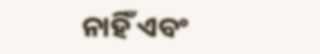ନାହିଁ ଏବଂ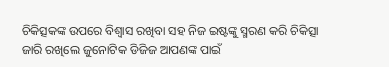ଚିକିତ୍ସକଙ୍କ ଉପରେ ବିଶ୍ୱାସ ରଖିବା ସହ ନିଜ ଇଷ୍ଟଙ୍କୁ ସ୍ମରଣ କରି ଚିକିତ୍ସା ଜାରି ରଖିଲେ ଜୁନୋଟିକ ଡିଜିଜ ଆପଣଙ୍କ ପାଇଁ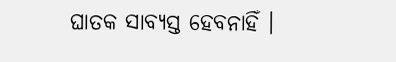ଘାତକ ସାବ୍ୟସ୍ତ ହେବନାହିଁ ।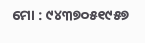ମୋ : ୯୪୩୭୦୫୧୯୫୭